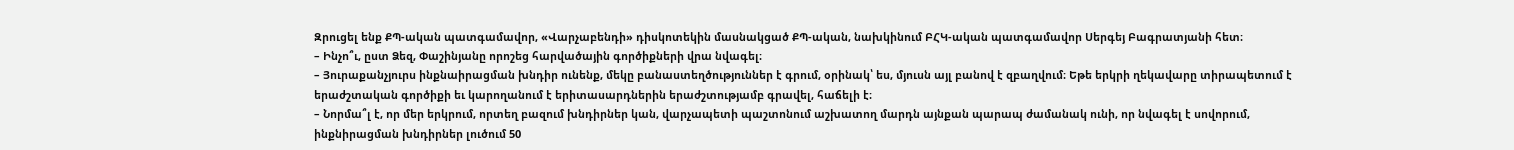Զրուցել ենք ՔՊ-ական պատգամավոր, «Վարչաբենդի» դիսկոտեկին մասնակցած ՔՊ-ական, նախկինում ԲՀԿ-ական պատգամավոր Սերգեյ Բագրատյանի հետ։
– Ինչո՞ւ, ըստ Ձեզ, Փաշինյանը որոշեց հարվածային գործիքների վրա նվագել։
– Յուրաքանչյուրս ինքնաիրացման խնդիր ունենք, մեկը բանաստեղծություններ է գրում, օրինակ՝ ես, մյուսն այլ բանով է զբաղվում։ Եթե երկրի ղեկավարը տիրապետում է երաժշտական գործիքի եւ կարողանում է երիտասարդներին երաժշտությամբ գրավել, հաճելի է։
– Նորմա՞լ է, որ մեր երկրում, որտեղ բազում խնդիրներ կան, վարչապետի պաշտոնում աշխատող մարդն այնքան պարապ ժամանակ ունի, որ նվագել է սովորում, ինքնիրացման խնդիրներ լուծում 50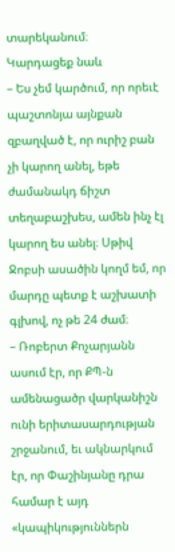տարեկանում։
Կարդացեք նաև
– Ես չեմ կարծում, որ որեւէ պաշտոնյա այնքան զբաղված է, որ ուրիշ բան չի կարող անել, եթե ժամանակդ ճիշտ տեղաբաշխես, ամեն ինչ էլ կարող ես անել։ Սթիվ Ջոբսի ասածին կողմ եմ, որ մարդը պետք է աշխատի գլխով, ոչ թե 24 ժամ։
– Ռոբերտ Քոչարյանն ասում էր, որ ՔՊ-ն ամենացածր վարկանիշն ունի երիտասարդության շրջանում, եւ ակնարկում էր, որ Փաշինյանը դրա համար է այդ «կապիկություններն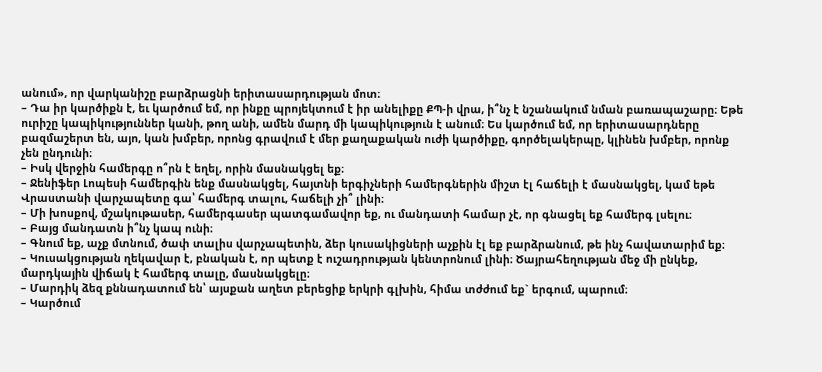անում», որ վարկանիշը բարձրացնի երիտասարդության մոտ։
– Դա իր կարծիքն է, եւ կարծում եմ, որ ինքը պրոյեկտում է իր անելիքը ՔՊ-ի վրա, ի՞նչ է նշանակում նման բառապաշարը։ Եթե ուրիշը կապիկություններ կանի, թող անի, ամեն մարդ մի կապիկություն է անում։ Ես կարծում եմ, որ երիտասարդները բազմաշերտ են, այո, կան խմբեր, որոնց գրավում է մեր քաղաքական ուժի կարծիքը, գործելակերպը, կլինեն խմբեր, որոնք չեն ընդունի։
– Իսկ վերջին համերգը ո՞րն է եղել, որին մասնակցել եք։
– Ջենիֆեր Լոպեսի համերգին ենք մասնակցել, հայտնի երգիչների համերգներին միշտ էլ հաճելի է մասնակցել, կամ եթե Վրաստանի վարչապետը գա՝ համերգ տալու, հաճելի չի՞ լինի։
– Մի խոսքով, մշակութասեր, համերգասեր պատգամավոր եք, ու մանդատի համար չէ, որ գնացել եք համերգ լսելու։
– Բայց մանդատն ի՞նչ կապ ունի։
– Գնում եք, աչք մտնում, ծափ տալիս վարչապետին, ձեր կուսակիցների աչքին էլ եք բարձրանում, թե ինչ հավատարիմ եք։
– Կուսակցության ղեկավար է, բնական է, որ պետք է ուշադրության կենտրոնում լինի։ Ծայրահեղության մեջ մի ընկեք, մարդկային վիճակ է համերգ տալը, մասնակցելը։
– Մարդիկ ձեզ քննադատում են՝ այսքան աղետ բերեցիք երկրի գլխին, հիմա տժժում եք` երգում, պարում։
– Կարծում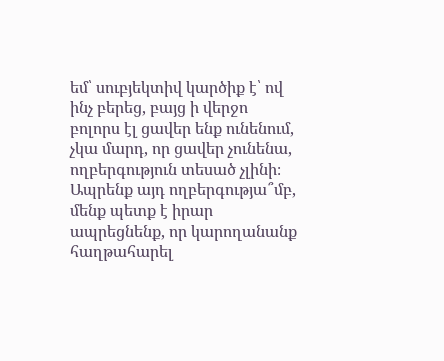եմ՝ սուբյեկտիվ կարծիք է՝ ով ինչ բերեց, բայց ի վերջո բոլորս էլ ցավեր ենք ունենում, չկա մարդ, որ ցավեր չունենա, ողբերգություն տեսած չլինի։ Ապրենք այդ ողբերգությա՞մբ, մենք պետք է իրար ապրեցնենք, որ կարողանանք հաղթահարել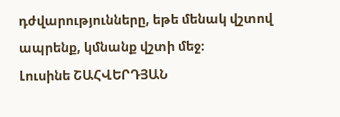դժվարությունները, եթե մենակ վշտով ապրենք, կմնանք վշտի մեջ։
Լուսինե ՇԱՀՎԵՐԴՅԱՆ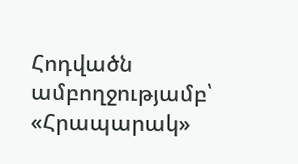Հոդվածն ամբողջությամբ՝ «Հրապարակ»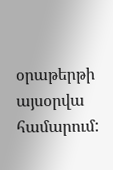օրաթերթի այսօրվա համարում: